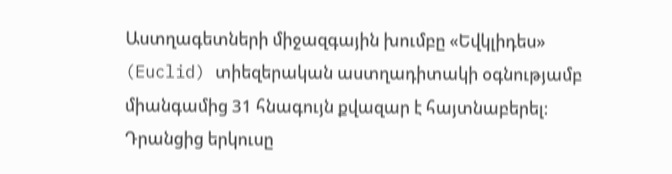Աստղագետների միջազգային խումբը «Եվկլիդես» (Euclid) տիեզերական աստղադիտակի օգնությամբ միանգամից 31 հնագույն քվազար է հայտնաբերել։ Դրանցից երկուսը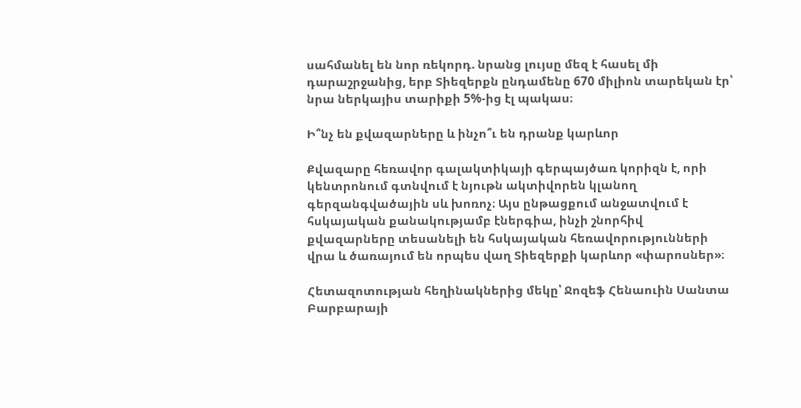սահմանել են նոր ռեկորդ. նրանց լույսը մեզ է հասել մի դարաշրջանից, երբ Տիեզերքն ընդամենը 670 միլիոն տարեկան էր՝ նրա ներկայիս տարիքի 5%-ից էլ պակաս։

Ի՞նչ են քվազարները և ինչո՞ւ են դրանք կարևոր

Քվազարը հեռավոր գալակտիկայի գերպայծառ կորիզն է, որի կենտրոնում գտնվում է նյութն ակտիվորեն կլանող գերզանգվածային սև խոռոչ։ Այս ընթացքում անջատվում է հսկայական քանակությամբ էներգիա, ինչի շնորհիվ քվազարները տեսանելի են հսկայական հեռավորությունների վրա և ծառայում են որպես վաղ Տիեզերքի կարևոր «փարոսներ»։

Հետազոտության հեղինակներից մեկը՝ Ջոզեֆ Հենաուին Սանտա Բարբարայի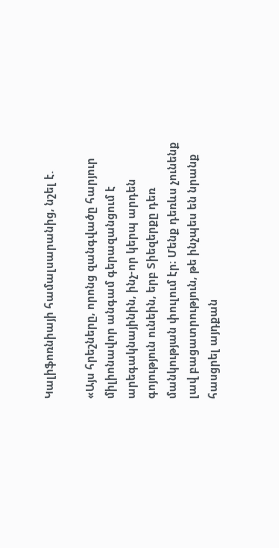Կալիֆոռնիայի համալսարանից, նշել է.

«Այս հրեշները, որոնց զանգվածը հարյուր միլիոնավոր անգամ գերազանցում է արեգակնայինին, ինչ-որ կերպ արդեն գոյություն ունեին, երբ Տիեզերքը դեռ մանկության փուլում էր։ Մենք դեռևս չունենք լավ բացատրություն, թե ինչպես են նրանք հասցրել այդքան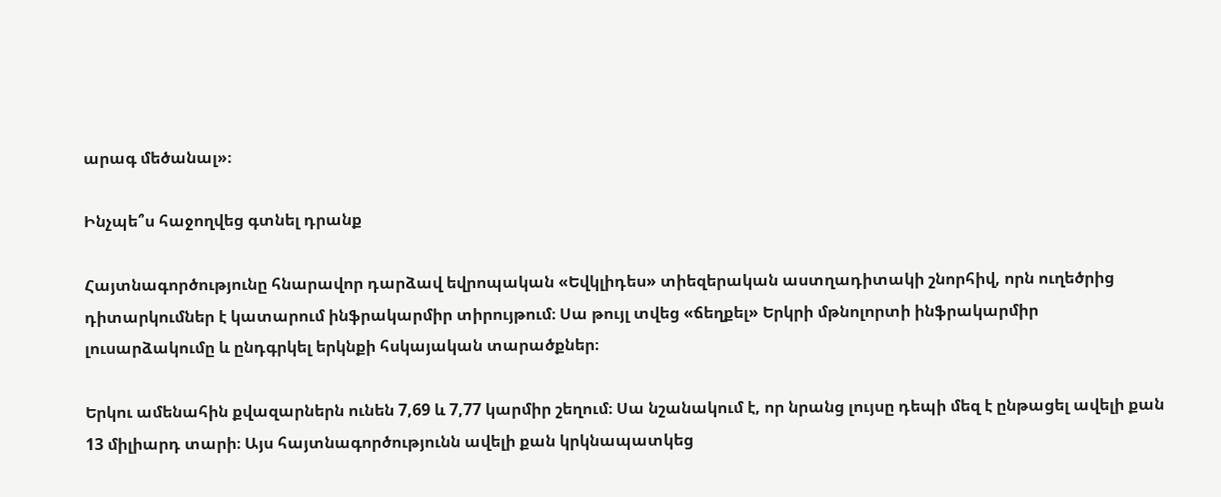արագ մեծանալ»։

Ինչպե՞ս հաջողվեց գտնել դրանք

Հայտնագործությունը հնարավոր դարձավ եվրոպական «Եվկլիդես» տիեզերական աստղադիտակի շնորհիվ, որն ուղեծրից դիտարկումներ է կատարում ինֆրակարմիր տիրույթում։ Սա թույլ տվեց «ճեղքել» Երկրի մթնոլորտի ինֆրակարմիր լուսարձակումը և ընդգրկել երկնքի հսկայական տարածքներ։

Երկու ամենահին քվազարներն ունեն 7,69 և 7,77 կարմիր շեղում։ Սա նշանակում է, որ նրանց լույսը դեպի մեզ է ընթացել ավելի քան 13 միլիարդ տարի։ Այս հայտնագործությունն ավելի քան կրկնապատկեց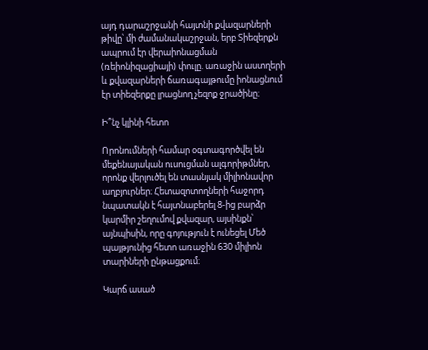այդ դարաշրջանի հայտնի քվազարների թիվը՝ մի ժամանակաշրջան, երբ Տիեզերքն ապրում էր վերաիոնացման (ռեիոնիզացիայի) փուլը. առաջին աստղերի և քվազարների ճառագայթումը իոնացնում էր տիեզերքը լրացնող չեզոք ջրածինը։

Ի՞նչ կլինի հետո

Որոնումների համար օգտագործվել են մեքենայական ուսուցման ալգորիթմներ, որոնք վերլուծել են տասնյակ միլիոնավոր աղբյուրներ։ Հետազոտողների հաջորդ նպատակն է հայտնաբերել 8-ից բարձր կարմիր շեղումով քվազար, այսինքն՝ այնպիսին, որը գոյություն է ունեցել Մեծ պայթյունից հետո առաջին 630 միլիոն տարիների ընթացքում։

Կարճ ասած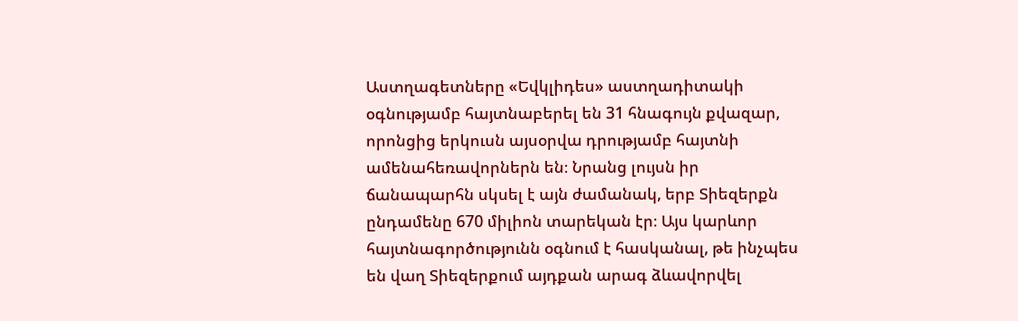Աստղագետները «Եվկլիդես» աստղադիտակի օգնությամբ հայտնաբերել են 31 հնագույն քվազար, որոնցից երկուսն այսօրվա դրությամբ հայտնի ամենահեռավորներն են։ Նրանց լույսն իր ճանապարհն սկսել է այն ժամանակ, երբ Տիեզերքն ընդամենը 670 միլիոն տարեկան էր։ Այս կարևոր հայտնագործությունն օգնում է հասկանալ, թե ինչպես են վաղ Տիեզերքում այդքան արագ ձևավորվել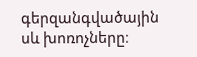գերզանգվածային սև խոռոչները։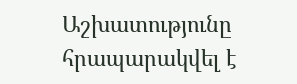Աշխատությունը հրապարակվել է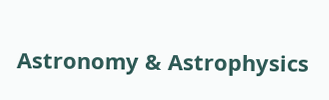Astronomy & Astrophysics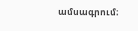ամսագրում։